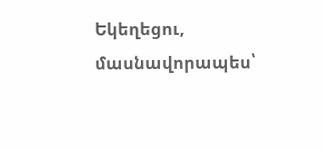Եկեղեցու, մասնավորապես՝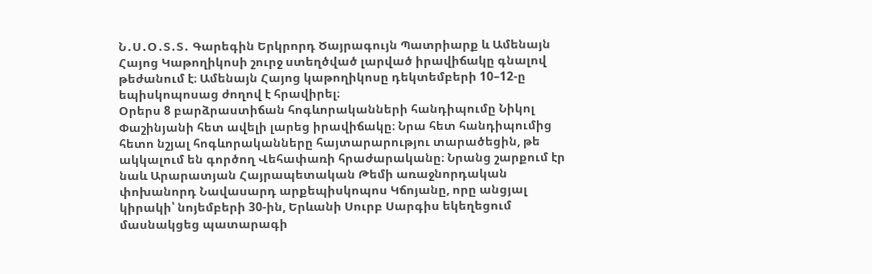Ն․Ս․Օ․Տ․Տ․ Գարեգին Երկրորդ Ծայրագույն Պատրիարք և Ամենայն Հայոց Կաթողիկոսի շուրջ ստեղծված լարված իրավիճակը գնալով թեժանում է։ Ամենայն Հայոց կաթողիկոսը դեկտեմբերի 10–12-ը եպիսկոպոսաց ժողով է հրավիրել։
Օրերս 8 բարձրաստիճան հոգևորականների հանդիպումը Նիկոլ Փաշինյանի հետ ավելի լարեց իրավիճակը։ Նրա հետ հանդիպումից հետո նշյալ հոգևորականները հայտարարությու տարածեցին, թե ակկալում են գործող Վեհափառի հրաժարականը։ Նրանց շարքում էր նաև Արարատյան Հայրապետական Թեմի առաջնորդական փոխանորդ Նավասարդ արքեպիսկոպոս Կճոյանը, որը անցյալ կիրակի՝ նոյեմբերի 30-ին, Երևանի Սուրբ Սարգիս եկեղեցում մասնակցեց պատարագի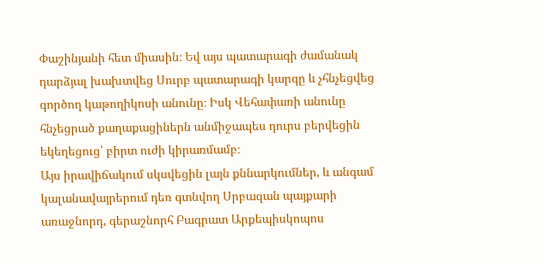Փաշինյանի հետ միասին։ Եվ այս պատարագի ժամանակ դարձյալ խախտվեց Սուրբ պատարագի կարգը և չհնչեցվեց գործող կաթողիկոսի անունը։ Իսկ Վեհափառի անունը հնչեցրած քաղաքացիներն անմիջապես դուրս բերվեցին եկեղեցուց՝ բիրտ ուժի կիրառմամբ։
Այս իրավիճակում սկսվեցին լայն քննարկումներ, և անգամ կալանավայրերում դեռ գտնվող Սրբազան պայքարի առաջնորդ, գերաշնորհ Բագրատ Արքեպիսկոպոս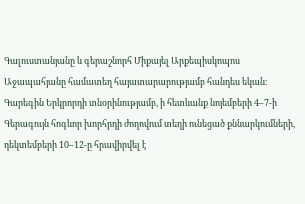Գալուստանյանը և գերաշնորհ Միքայել Արքեպիսկոպոս Աջապահյանը համատեղ հայատարարությամբ հանդես եկան։
Գարեգին Երկրորդի տնօրինությամբ, ի հետևանք նոյեմբերի 4–7-ի Գերագույն հոգևոր խորհրդի ժողովում տեղի ունեցած քննարկումների, դեկտեմբերի 10–12-ը հրավիրվել է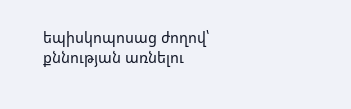եպիսկոպոսաց ժողով՝ քննության առնելու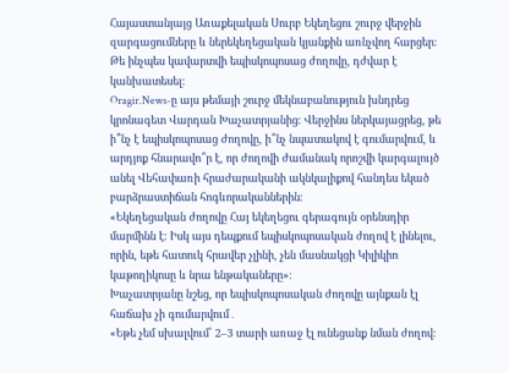Հայաստանյայց Առաքելական Սուրբ Եկեղեցու շուրջ վերջին զարգացումները և ներեկեղեցական կյանքին առնչվող հարցեր։ Թե ինչպես կավարտվի եպիսկոպոսաց ժողովը, դժվար է կանխատեսել։
Oragir.News-ը այս թեմայի շուրջ մեկնաբանություն խնդրեց կրոնագետ Վարդան Խաչատրյանից։ Վերջինս ներկայացրեց, թե ի՞նչ է եպիսկոպոսաց ժողովը, ի՞նչ նպատակով է գումարվում, և արդյոք հնարավո՞ր է, որ ժողովի ժամանակ որոշվի կարգալույծ անել Վեհափառի հրաժարականի ակնկալիքով հանդես եկած բարձրաստիճան հոգևորականներին։
«Եկեղեցական ժողովը Հայ եկեղեցու գերագույն օրենսդիր մարմինն է։ Իսկ այս դեպքում եպիսկոպոսական ժողով է լինելու, որին, եթե հատուկ հրավեր չլինի, չեն մասնակցի Կիլիկիո կաթողիկոսը և նրա ենթակաները»։
Խաչատրյանը նշեց, որ եպիսկոպոսական ժողովը այնքան էլ հաճախ չի գումարվում․
«Եթե չեմ սխալվում՝ 2–3 տարի առաջ էլ ունեցանք նման ժողով։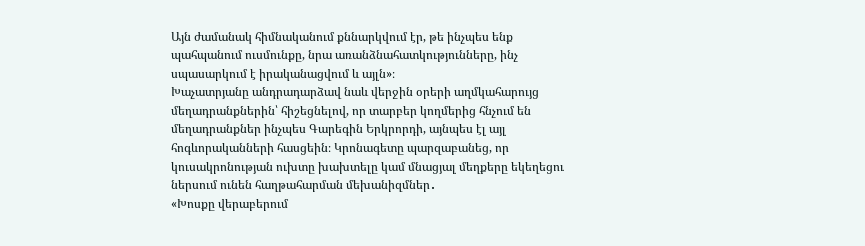Այն ժամանակ հիմնականում քննարկվում էր, թե ինչպես ենք պահպանում ուսմունքը, նրա առանձնահատկությունները, ինչ սպասարկում է իրականացվում և այլն»։
Խաչատրյանը անդրադարձավ նաև վերջին օրերի աղմկահարույց մեղադրանքներին՝ հիշեցնելով, որ տարբեր կողմերից հնչում են մեղադրանքներ ինչպես Գարեգին Երկրորդի, այնպես էլ այլ հոգևորականների հասցեին։ Կրոնագետը պարզաբանեց, որ կուսակրոնության ուխտը խախտելը կամ մնացյալ մեղքերը եկեղեցու ներսում ունեն հաղթահարման մեխանիզմներ․
«Խոսքը վերաբերում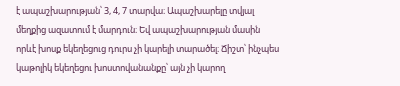է ապաշխարության՝ 3, 4, 7 տարվա։ Ապաշխարելը տվյալ մեղքից ազատում է մարդուն։ Եվ ապաշխարության մասին որևէ խոսք եկեղեցուց դուրս չի կարելի տարածել։ Ճիշտ՝ ինչպես կաթոլիկ եկեղեցու խոստովանանքը՝ այն չի կարող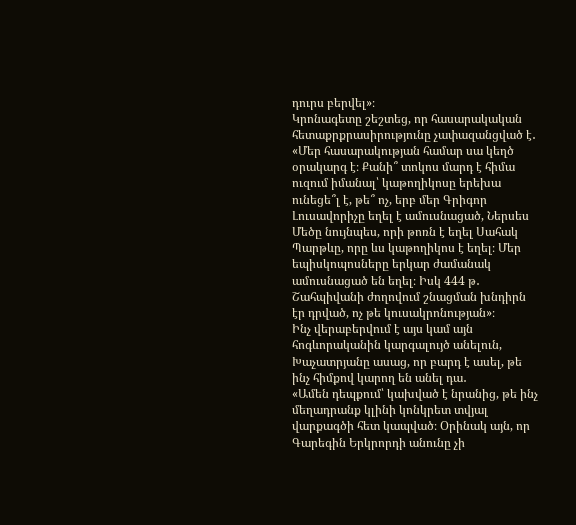դուրս բերվել»։
Կրոնագետը շեշտեց, որ հասարակական հետաքրքրասիրությունը չափազանցված է․
«Մեր հասարակության համար սա կեղծ օրակարգ է։ Քանի՞ տոկոս մարդ է հիմա ուզում իմանալ՝ կաթողիկոսը երեխա ունեցե՞լ է, թե՞ ոչ, երբ մեր Գրիգոր Լուսավորիչը եղել է ամուսնացած, Ներսես Մեծը նույնպես, որի թոռն է եղել Սահակ Պարթևը, որը ևս կաթողիկոս է եղել։ Մեր եպիսկոպոսները երկար ժամանակ ամուսնացած են եղել։ Իսկ 444 թ․ Շահպիվանի ժողովում շնացման խնդիրն էր դրված, ոչ թե կուսակրոնության»։
Ինչ վերաբերվում է այս կամ այն հոգևորականին կարգալույծ անելուն, Խաչատրյանը ասաց, որ բարդ է ասել, թե ինչ հիմքով կարող են անել դա․
«Ամեն դեպքում՝ կախված է նրանից, թե ինչ մեղադրանք կլինի կոնկրետ տվյալ վարքագծի հետ կապված։ Օրինակ այն, որ Գարեգին Երկրորդի անունը չի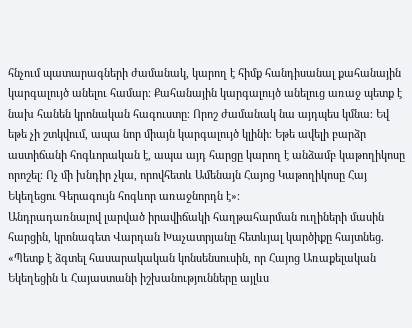հնչում պատարագների ժամանակ, կարող է հիմք հանդիսանալ քահանային կարգալույծ անելու համար։ Քահանային կարգալույծ անելուց առաջ պետք է նախ հանեն կրոնական հագուստը։ Որոշ ժամանակ նա այդպես կմնա։ Եվ եթե չի շտկվում, ապա նոր միայն կարգալույծ կլինի։ Եթե ավելի բարձր աստիճանի հոգևորական է, ապա այդ հարցը կարող է անձամբ կաթողիկոսը որոշել։ Ոչ մի խնդիր չկա, որովհետև Ամենայն Հայոց Կաթողիկոսը Հայ Եկեղեցու Գերագույն հոգևոր առաջնորդն է»։
Անդրադառնալով լարված իրավիճակի հաղթահարման ուղիների մասին հարցին, կրոնագետ Վարդան Խաչատրյանը հետևյալ կարծիքը հայտնեց.
«Պետք է ձգտել հասարակական կոնսենսուսին, որ Հայոց Առաքելական Եկեղեցին և Հայաստանի իշխանությունները այլևս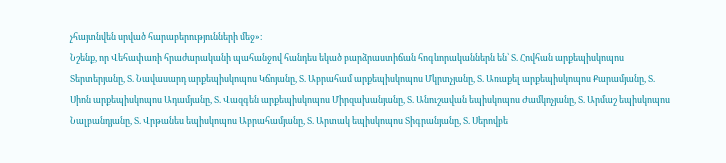չհայտնվեն սրված հարաբերությունների մեջ»։
Նշենք, որ Վեհափառի հրաժարականի պահանջով հանդես եկած բարձրաստիճան հոգևորականներն են՝ Տ. Հովհան արքեպիսկոպոս Տերտերյանը, Տ. Նավասարդ արքեպիսկոպոս Կճոյանը, Տ. Աբրահամ արքեպիսկոպոս Մկրտչյանը, Տ. Առաքել արքեպիսկոպոս Քարամյանը, Տ. Սիոն արքեպիսկոպոս Ադամյանը, Տ. Վազգեն արքեպիսկոպոս Միրզախանյանը, Տ. Անուշավան եպիսկոպոս Ժամկոչյանը, Տ. Արմաշ եպիսկոպոս Նալբանդյանը, Տ. Վրթանես եպիսկոպոս Աբրահամյանը, Տ. Արտակ եպիսկոպոս Տիգրանյանը, Տ. Սերովբե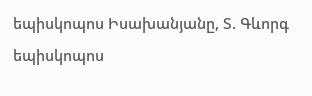եպիսկոպոս Իսախանյանը, Տ. Գևորգ եպիսկոպոս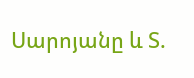Սարոյանը և Տ.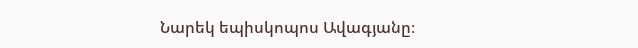Նարեկ եպիսկոպոս Ավագյանը։